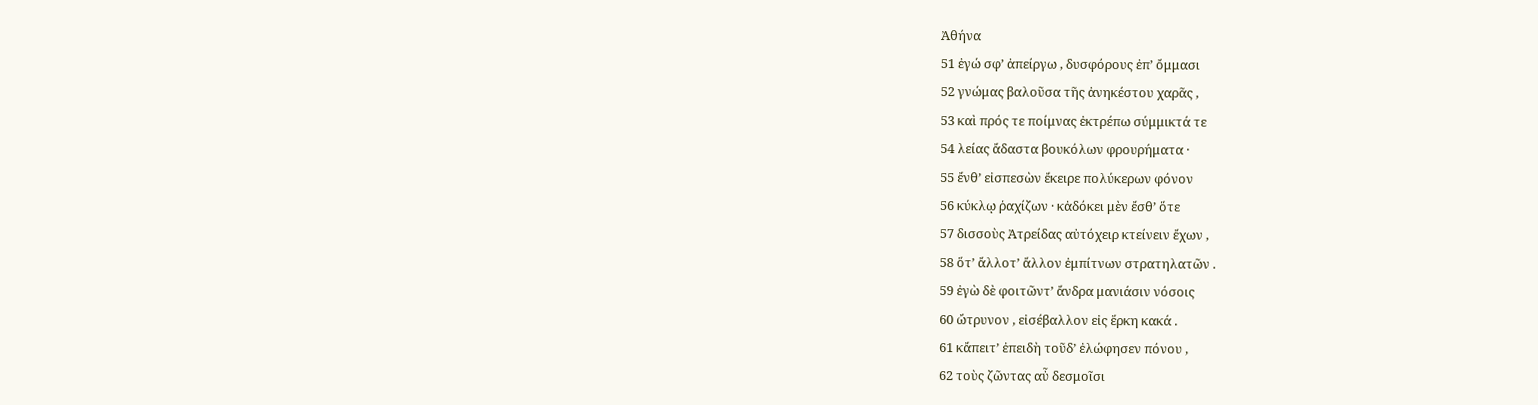Ἀθήνα
51 ἐγώ σφ’ ἀπείργω , δυσφόρους ἐπ’ ὄμμασι
52 γνώμας βαλοῦσα τῆς ἀνηκέστου χαρᾶς ,
53 καὶ πρός τε ποίμνας ἐκτρέπω σύμμικτά τε
54 λείας ἄδαστα βουκόλων φρουρήματα ·
55 ἔνθ’ εἰσπεσὼν ἔκειρε πολύκερων φόνον
56 κύκλῳ ῥαχίζων · κἀδόκει μὲν ἔσθ’ ὅτε
57 δισσοὺς Ἀτρείδας αὐτόχειρ κτείνειν ἔχων ,
58 ὅτ’ ἄλλοτ’ ἄλλον ἐμπίτνων στρατηλατῶν .
59 ἐγὼ δὲ φοιτῶντ’ ἄνδρα μανιάσιν νόσοις
60 ὤτρυνον , εἰσέβαλλον εἰς ἕρκη κακά .
61 κἄπειτ’ ἐπειδὴ τοῦδ’ ἐλώφησεν πόνου ,
62 τοὺς ζῶντας αὖ δεσμοῖσι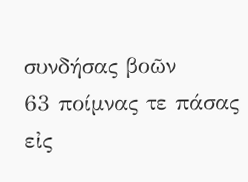συνδήσας βοῶν
63 ποίμνας τε πάσας εἰς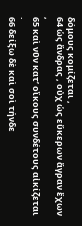δόμους κομίζεται ,
64 ὡς ἄνδρας , οὐχ ὡς εὔκερων ἄγραν ἔχων ,
65 καὶ νῦν κατ’ οἴκους συνδέτους αἰκίζεται .
66 δείξω δὲ καὶ σοὶ τήνδε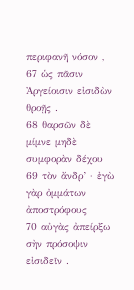περιφανῆ νόσον ,
67 ὡς πᾶσιν Ἀργείοισιν εἰσιδὼν θροῇς .
68 θαρσῶν δὲ μίμνε μηδὲ συμφορὰν δέχου
69 τὸν ἄνδρ’ · ἐγὼ γὰρ ὀμμάτων ἀποστρόφους
70 αὐγὰς ἀπείρξω σὴν πρόσοψιν εἰσιδεῖν .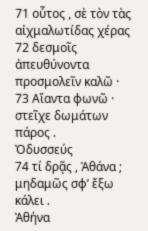71 οὗτος , σὲ τὸν τὰς αἰχμαλωτίδας χέρας
72 δεσμοῖς ἀπευθύνοντα προσμολεῖν καλῶ ·
73 Αἴαντα φωνῶ · στεῖχε δωμάτων πάρος .
Ὀδυσσεύς
74 τί δρᾷς , Ἀθάνα ; μηδαμῶς σφ’ ἔξω κάλει .
Ἀθήνα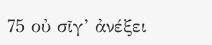75 οὐ σῖγ’ ἀνέξει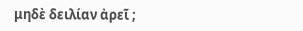μηδὲ δειλίαν ἀρεῖ ;